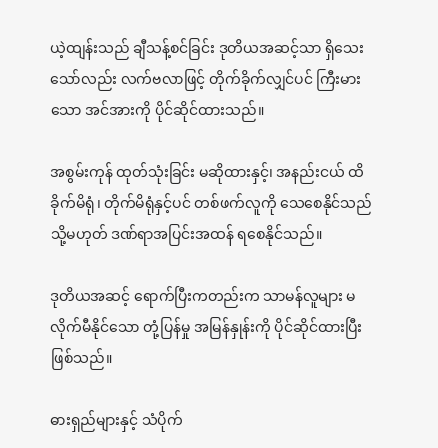ယဲ့ထျန်းသည် ချီသန့်စင်ခြင်း ဒုတိယအဆင့်သာ ရှိသေးသော်လည်း လက်ဗလာဖြင့် တိုက်ခိုက်လျှင်ပင် ကြီးမားသော အင်အားကို ပိုင်ဆိုင်ထားသည်။

အစွမ်းကုန် ထုတ်သုံးခြင်း မဆိုထားနှင့်၊ အနည်းငယ် ထိခိုက်မိရုံ၊ တိုက်မိရုံနှင့်ပင် တစ်ဖက်လူကို သေစေနိုင်သည် သို့မဟုတ် ဒဏ်ရာအပြင်းအထန် ရစေနိုင်သည်။

ဒုတိယအဆင့် ရောက်ပြီးကတည်းက သာမန်လူများ မလိုက်မီနိုင်သော တုံ့ပြန်မှု အမြန်နှုန်းကို ပိုင်ဆိုင်ထားပြီး ဖြစ်သည်။

ဓားရှည်များနှင့် သံပိုက်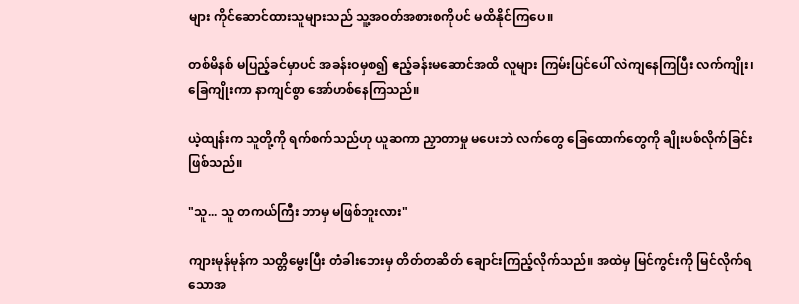များ ကိုင်ဆောင်ထားသူများသည် သူ့အဝတ်အစားစကိုပင် မထိနိုင်ကြပေ။

တစ်မိနစ် မပြည့်ခင်မှာပင် အခန်းဝမှစ၍ ဧည့်ခန်းမဆောင်အထိ လူများ ကြမ်းပြင်ပေါ် လဲကျနေကြပြီး လက်ကျိုး၊ ခြေကျိုးကာ နာကျင်စွာ အော်ဟစ်နေကြသည်။

ယဲ့ထျန်းက သူတို့ကို ရက်စက်သည်ဟု ယူဆကာ ညှာတာမှု မပေးဘဲ လက်တွေ ခြေထောက်တွေကို ချိုးပစ်လိုက်ခြင်း ဖြစ်သည်။

"သူ... သူ တကယ်ကြီး ဘာမှ မဖြစ်ဘူးလား"

ကျားမုန်မုန်က သတ္တိမွေးပြီး တံခါးဘေးမှ တိတ်တဆိတ် ချောင်းကြည့်လိုက်သည်။ အထဲမှ မြင်ကွင်းကို မြင်လိုက်ရသောအ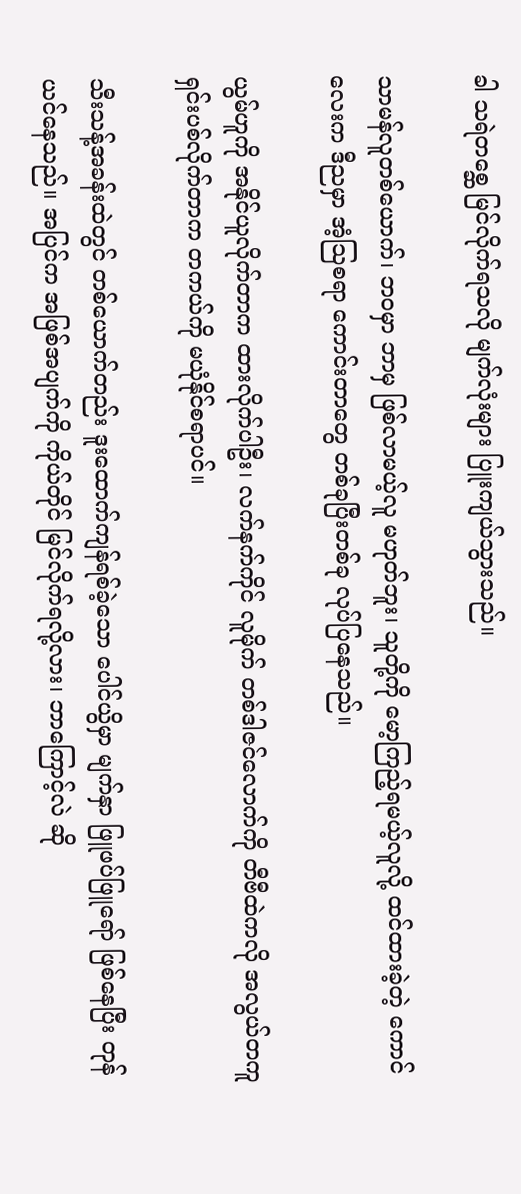ခါ သရဲတစ္ဆေ မြင်လိုက်ရသလို မျက်လုံးများ ပြူးကျယ်သွားသည်။

သာမန်လူတစ်ယောက်၊ ဘဝမှာ ဘာမှ ဖြစ်လာမယ့်လူ မဟုတ်ဘူး၊ သူတို့ကို မော့ကြည့်ရမယ့်လူလို့ ထင်ထားခဲ့တဲ့ ကောင်လေးက ဒီညမှာ အံ့သြစရာ ကောင်းတာတွေ တစ်ခုပြီးတစ်ခု လုပ်ပြနေသည်။

ယွမ်ဟူကို အနိုင်ယူလိုက်တာက ထားလိုက်ပါဦး၊ လက်နက်ကိုင် လူမိုက် တစ်ဒါဇင်လောက်ကို တီဗီထဲကလို အလွယ်တကူ ရှင်းပစ်လိုက်တာက တကယ်ကို မယုံနိုင်စရာပင်။

သီးသန့်အခန်းထဲတွင် တစ်ယောက်တည်း ဒူးထောက်ကျန်ရစ်ခဲ့သော ပေါင်ယွိမှာ မျက်နှာ ဖြူဖပ်ဖြူရော် ဖြစ်နေပြီး တုန်ယင်နေသည်။ အပြင်က အဖြစ်အပျက်ကို ကိုယ်တိုင် မြင်လိုက်ရလို့လား၊ ဘာကြောင့်လဲ ဆို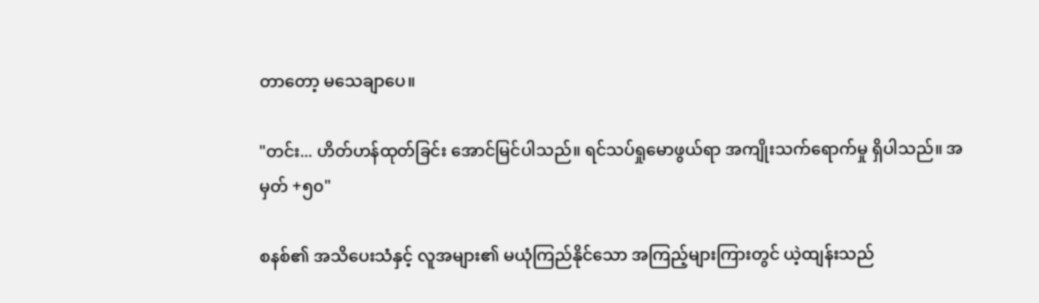တာတော့ မသေချာပေ။

"တင်း... ဟိတ်ဟန်ထုတ်ခြင်း အောင်မြင်ပါသည်။ ရင်သပ်ရှုမောဖွယ်ရာ အကျိုးသက်ရောက်မှု ရှိပါသည်။ အမှတ် +၅၀"

စနစ်၏ အသိပေးသံနှင့် လူအများ၏ မယုံကြည်နိုင်သော အကြည့်များကြားတွင် ယဲ့ထျန်းသည်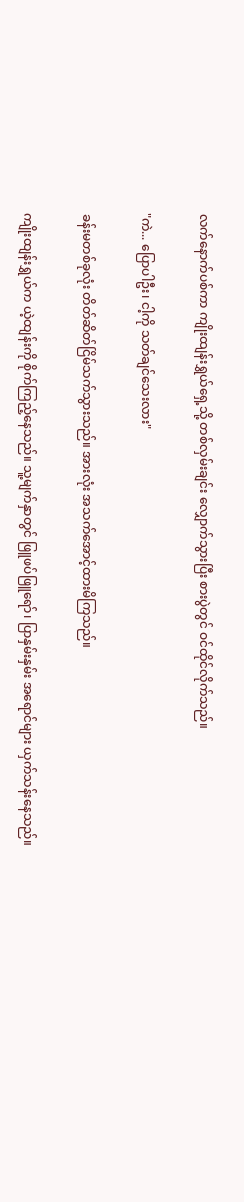လက်နောက်ပစ်ကာ ကျိုးထျန်းရွှယ်ရှေ့သို့ တစ်လှမ်းချင်း လျှောက်သွားပြီး စားပွဲတွင် ဝင်ထိုင်လိုက်သည်။

"ကဲ... ပြောပါဦး၊ ငါ့ကို သတ်ချင်သေးလား"

ခန်းမတစ်ခုလုံး တိတ်ဆိတ်ငြိမ်သက်သွားသည်။ အားလုံး အသက်အောင့်ထားမိကြသည်။

ကျိုးထျန်းရွှယ်က ယဲ့ထျန်းကို စိုက်ကြည့်နေသည်။ သူ့မျက်နှာတွင် ဖြူဖပ်ဖြူရော်၊ ပြာနှမ်းနှမ်း အရောင်များ ယှက်သန်းနေသည်။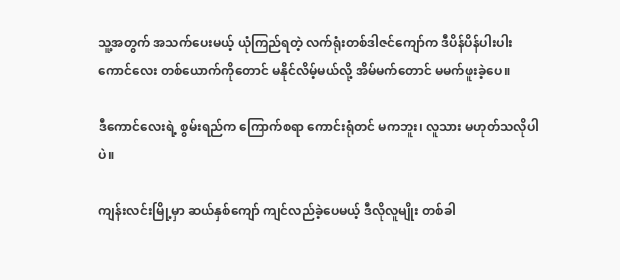သူ့အတွက် အသက်ပေးမယ့် ယုံကြည်ရတဲ့ လက်ရုံးတစ်ဒါဇင်ကျော်က ဒီပိန်ပိန်ပါးပါး ကောင်လေး တစ်ယောက်ကိုတောင် မနိုင်လိမ့်မယ်လို့ အိမ်မက်တောင် မမက်ဖူးခဲ့ပေ။

ဒီကောင်လေးရဲ့ စွမ်းရည်က ကြောက်စရာ ကောင်းရုံတင် မကဘူး၊ လူသား မဟုတ်သလိုပါပဲ။

ကျန်းလင်းမြို့မှာ ဆယ်နှစ်ကျော် ကျင်လည်ခဲ့ပေမယ့် ဒီလိုလူမျိုး တစ်ခါ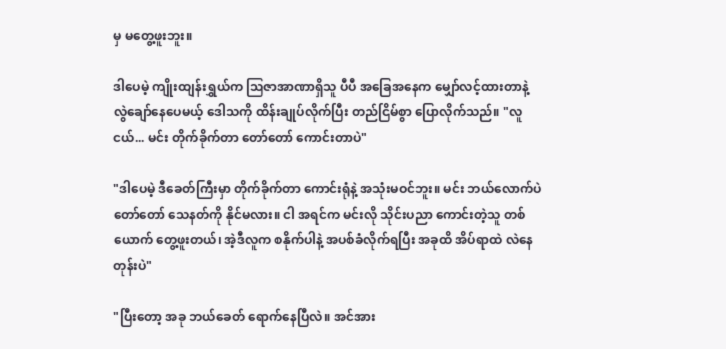မှ မတွေ့ဖူးဘူး။

ဒါပေမဲ့ ကျိုးထျန်းရွှယ်က ဩဇာအာဏာရှိသူ ပီပီ အခြေအနေက မျှော်လင့်ထားတာနဲ့ လွဲချော်နေပေမယ့် ဒေါသကို ထိန်းချုပ်လိုက်ပြီး တည်ငြိမ်စွာ ပြောလိုက်သည်။ "လူငယ်... မင်း တိုက်ခိုက်တာ တော်တော် ကောင်းတာပဲ"

"ဒါပေမဲ့ ဒီခေတ်ကြီးမှာ တိုက်ခိုက်တာ ကောင်းရုံနဲ့ အသုံးမဝင်ဘူး။ မင်း ဘယ်လောက်ပဲ တော်တော် သေနတ်ကို နိုင်မလား။ ငါ အရင်က မင်းလို သိုင်းပညာ ကောင်းတဲ့သူ တစ်ယောက် တွေ့ဖူးတယ်၊ အဲ့ဒီလူက စနိုက်ပါနဲ့ အပစ်ခံလိုက်ရပြီး အခုထိ အိပ်ရာထဲ လဲနေတုန်းပဲ"

"ပြီးတော့ အခု ဘယ်ခေတ် ရောက်နေပြီလဲ။ အင်အား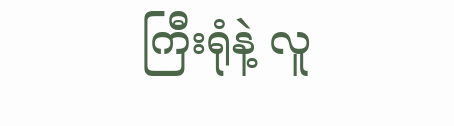ကြီးရုံနဲ့ လူ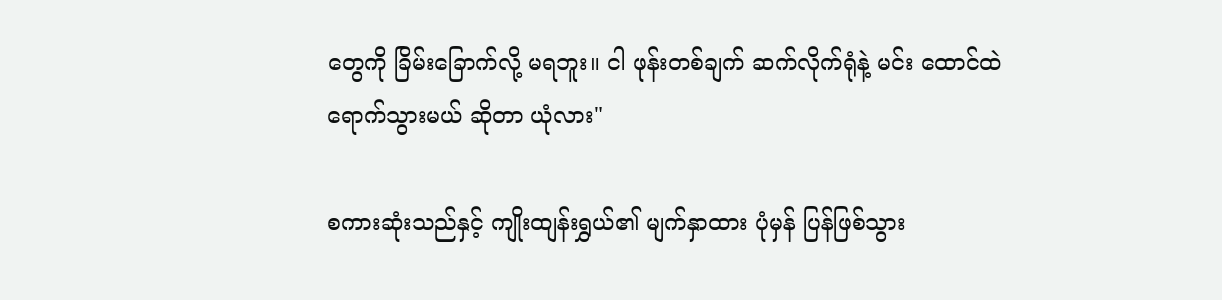တွေကို ခြိမ်းခြောက်လို့ မရဘူး။ ငါ ဖုန်းတစ်ချက် ဆက်လိုက်ရုံနဲ့ မင်း ထောင်ထဲ ရောက်သွားမယ် ဆိုတာ ယုံလား"

စကားဆုံးသည်နှင့် ကျိုးထျန်းရွှယ်၏ မျက်နှာထား ပုံမှန် ပြန်ဖြစ်သွား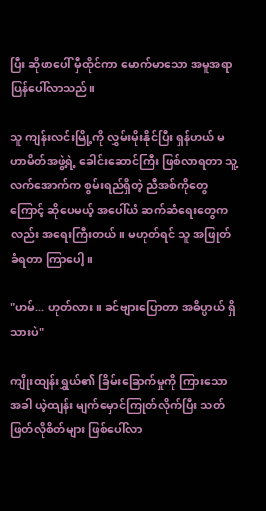ပြီး ဆိုဖာပေါ် မှီထိုင်ကာ မောက်မာသော အမူအရာ ပြန်ပေါ်လာသည်။

သူ ကျန်းလင်းမြို့ကို လွှမ်းမိုးနိုင်ပြီး ရှန်ဟယ် မဟာမိတ်အဖွဲ့ရဲ့ ခေါင်းဆောင်ကြီး ဖြစ်လာရတာ သူ့လက်အောက်က စွမ်းရည်ရှိတဲ့ ညီအစ်ကိုတွေကြောင့် ဆိုပေမယ့် အပေါ်ယံ ဆက်ဆံရေးတွေကလည်း အရေးကြီးတယ်။ မဟုတ်ရင် သူ အဖြုတ်ခံရတာ ကြာပေါ့။

"ဟမ်... ဟုတ်လား။ ခင်ဗျားပြောတာ အဓိပ္ပာယ် ရှိသားပဲ"

ကျိုးထျန်းရွှယ်၏ ခြိမ်းခြောက်မှုကို ကြားသောအခါ ယဲ့ထျန်း မျက်မှောင်ကြုတ်လိုက်ပြီး သတ်ဖြတ်လိုစိတ်များ ဖြစ်ပေါ်လာ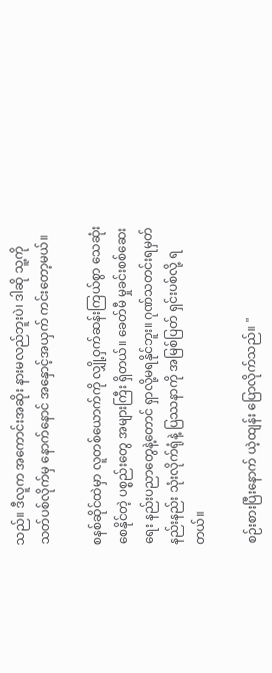သည်။ ဒီလူက အကောင်းအဆိုး နားမလည်ဘူးပဲ၊ ဒါဆို သူ့ကို သတ်ပစ်လိုက်မှ နောက်နောင် အနှောင့်အယှက် ကင်းတော့မယ်။

စနစ်ဆိုင်ထဲမှာ လူတစ်ယောက်ကို လျှို့ဝှက်ဆန်းကြယ်စွာ သေဆုံးစေနိုင်တဲ့ ပစ္စည်းတွေ အများကြီး ရှိတယ်။ ခေတ်မီ မှုခင်းစစ်ဆေးရေး နည်းပညာတွေနဲ့တောင် ရှာလို့မရနိုင်ဘူး။ ဂုဏ်သတင်းရမှတ် နည်းနည်း သုံးလိုက်ရုံနဲ့ ပြဿနာကို အမြစ်ပြတ် ရှင်းပစ်လို့ ရတယ်။

စဉ်းစားပြီးနောက် ယဲ့ထျန်း ပြောလိုက်သည်။ "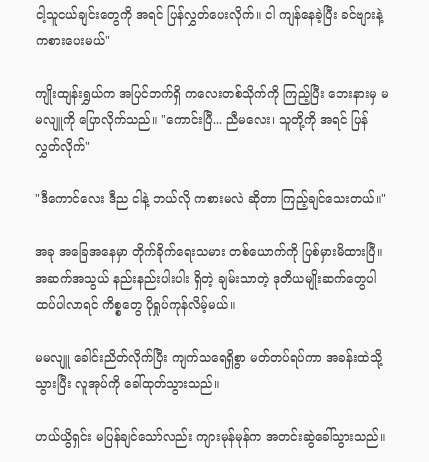ငါ့သူငယ်ချင်းတွေကို အရင် ပြန်လွှတ်ပေးလိုက်။ ငါ ကျန်နေခဲ့ပြီး ခင်ဗျားနဲ့ ကစားပေးမယ်"

ကျိုးထျန်းရွှယ်က အပြင်ဘက်ရှိ ကလေးတစ်သိုက်ကို ကြည့်ပြီး ဘေးနားမှ မမလျူကို ပြောလိုက်သည်။ "ကောင်းပြီ... ညီမလေး၊ သူတို့ကို အရင် ပြန်လွှတ်လိုက်"

"ဒီကောင်လေး ဒီည ငါနဲ့ ဘယ်လို ကစားမလဲ ဆိုတာ ကြည့်ချင်သေးတယ်။"

အခု အခြေအနေမှာ တိုက်ခိုက်ရေးသမား တစ်ယောက်ကို ပြစ်မှားမိထားပြီ။ အဆက်အသွယ် နည်းနည်းပါးပါး ရှိတဲ့ ချမ်းသာတဲ့ ဒုတိယမျိုးဆက်တွေပါ ထပ်ပါလာရင် ကိစ္စတွေ ပိုရှုပ်ကုန်လိမ့်မယ်။

မမလျူ ခေါင်းညိတ်လိုက်ပြီး ကျက်သရေရှိစွာ မတ်တပ်ရပ်ကာ အခန်းထဲသို့ သွားပြီး လူအုပ်ကို ခေါ်ထုတ်သွားသည်။

ဟယ်ယွိရှင်း မပြန်ချင်သော်လည်း ကျားမုန်မုန်က အတင်းဆွဲခေါ်သွားသည်။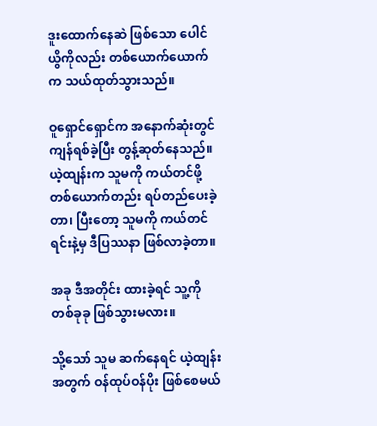ဒူးထောက်နေဆဲ ဖြစ်သော ပေါင်ယွိကိုလည်း တစ်ယောက်ယောက်က သယ်ထုတ်သွားသည်။

ဝူရှောင်ရှောင်က အနောက်ဆုံးတွင် ကျန်ရစ်ခဲ့ပြီး တွန့်ဆုတ်နေသည်။ ယဲ့ထျန်းက သူမကို ကယ်တင်ဖို့ တစ်ယောက်တည်း ရပ်တည်ပေးခဲ့တာ၊ ပြီးတော့ သူမကို ကယ်တင်ရင်းနဲ့မှ ဒီပြဿနာ ဖြစ်လာခဲ့တာ။

အခု ဒီအတိုင်း ထားခဲ့ရင် သူ့ကို တစ်ခုခု ဖြစ်သွားမလား။

သို့သော် သူမ ဆက်နေရင် ယဲ့ထျန်းအတွက် ဝန်ထုပ်ဝန်ပိုး ဖြစ်စေမယ်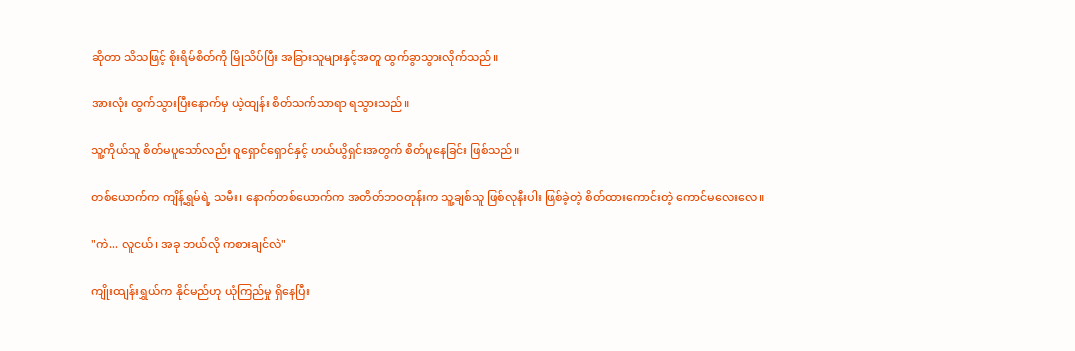ဆိုတာ သိသဖြင့် စိုးရိမ်စိတ်ကို မြိုသိပ်ပြီး အခြားသူများနှင့်အတူ ထွက်ခွာသွားလိုက်သည်။

အားလုံး ထွက်သွားပြီးနောက်မှ ယဲ့ထျန်း စိတ်သက်သာရာ ရသွားသည်။

သူ့ကိုယ်သူ စိတ်မပူသော်လည်း ဝူရှောင်ရှောင်နှင့် ဟယ်ယွိရှင်းအတွက် စိတ်ပူနေခြင်း ဖြစ်သည်။

တစ်ယောက်က ကျိန့်ရွှမ်ရဲ့ သမီး၊ နောက်တစ်ယောက်က အတိတ်ဘဝတုန်းက သူ့ချစ်သူ ဖြစ်လုနီးပါး ဖြစ်ခဲ့တဲ့ စိတ်ထားကောင်းတဲ့ ကောင်မလေးလေ။

"ကဲ... လူငယ်၊ အခု ဘယ်လို ကစားချင်လဲ"

ကျိုးထျန်းရွှယ်က နိုင်မည်ဟု ယုံကြည်မှု ရှိနေပြီး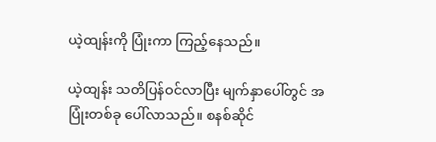ယဲ့ထျန်းကို ပြုံးကာ ကြည့်နေသည်။

ယဲ့ထျန်း သတိပြန်ဝင်လာပြီး မျက်နှာပေါ်တွင် အပြုံးတစ်ခု ပေါ်လာသည်။ စနစ်ဆိုင်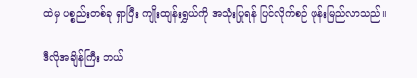ထဲမှ ပစ္စည်းတစ်ခု ရှာပြီး ကျိုးထျန်းရွှယ်ကို အသုံးပြုရန် ပြင်လိုက်စဉ် ဖုန်းမြည်လာသည်။

ဒီလိုအချိန်ကြီး ဘယ်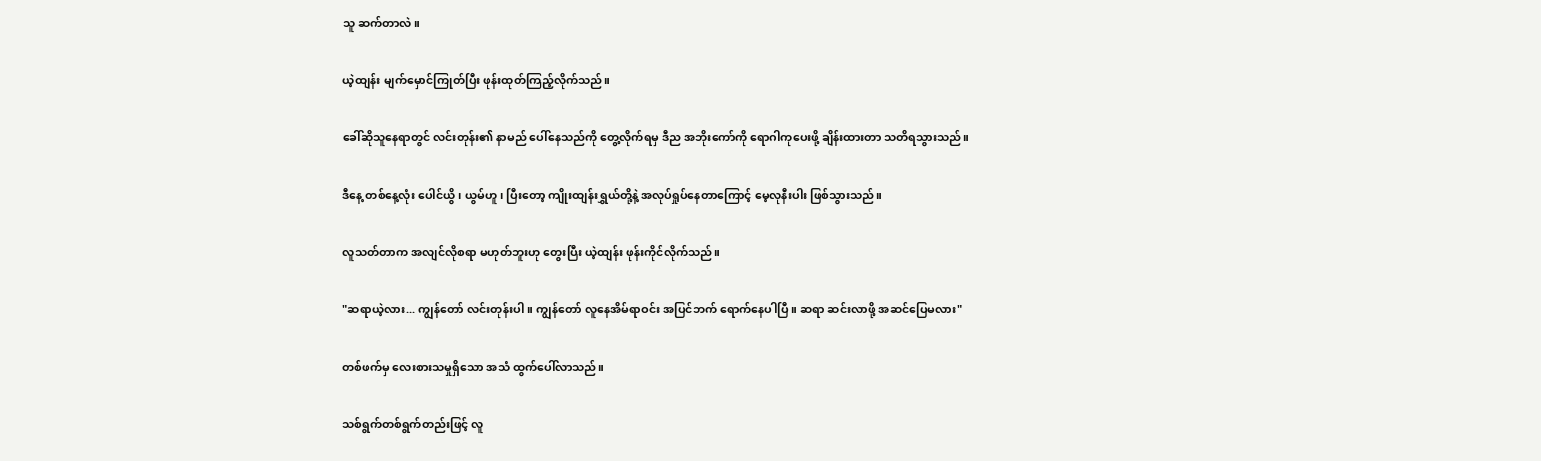သူ ဆက်တာလဲ။

ယဲ့ထျန်း မျက်မှောင်ကြုတ်ပြီး ဖုန်းထုတ်ကြည့်လိုက်သည်။

ခေါ်ဆိုသူနေရာတွင် လင်းတုန်း၏ နာမည် ပေါ်နေသည်ကို တွေ့လိုက်ရမှ ဒီည အဘိုးကော်ကို ရောဂါကုပေးဖို့ ချိန်းထားတာ သတိရသွားသည်။

ဒီနေ့ တစ်နေ့လုံး ပေါင်ယွိ၊ ယွမ်ဟူ၊ ပြီးတော့ ကျိုးထျန်းရွှယ်တို့နဲ့ အလုပ်ရှုပ်နေတာကြောင့် မေ့လုနီးပါး ဖြစ်သွားသည်။

လူသတ်တာက အလျင်လိုစရာ မဟုတ်ဘူးဟု တွေးပြီး ယဲ့ထျန်း ဖုန်းကိုင်လိုက်သည်။

"ဆရာယဲ့လား... ကျွန်တော် လင်းတုန်းပါ။ ကျွန်တော် လူနေအိမ်ရာဝင်း အပြင်ဘက် ရောက်နေပါပြီ။ ဆရာ ဆင်းလာဖို့ အဆင်ပြေမလား"

တစ်ဖက်မှ လေးစားသမှုရှိသော အသံ ထွက်ပေါ်လာသည်။

သစ်ရွက်တစ်ရွက်တည်းဖြင့် လူ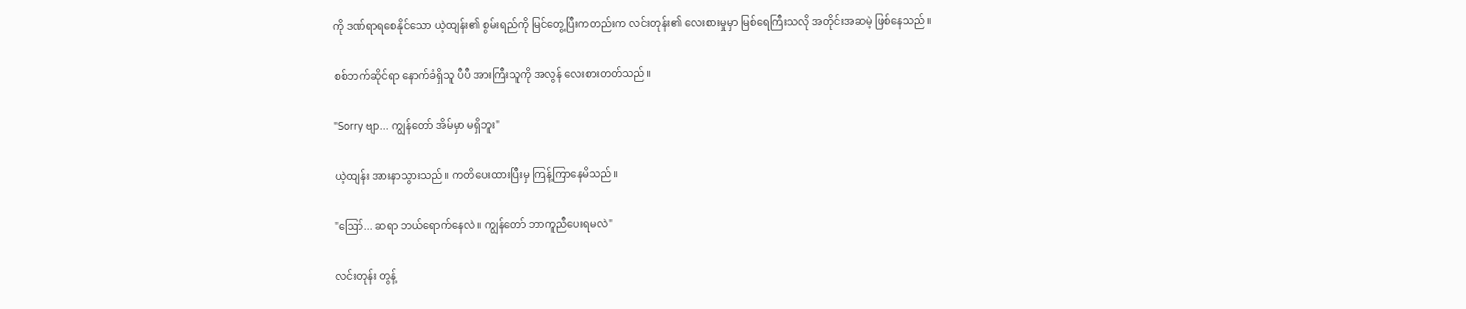ကို ဒဏ်ရာရစေနိုင်သော ယဲ့ထျန်း၏ စွမ်းရည်ကို မြင်တွေ့ပြီးကတည်းက လင်းတုန်း၏ လေးစားမှုမှာ မြစ်ရေကြီးသလို အတိုင်းအဆမဲ့ ဖြစ်နေသည်။

စစ်ဘက်ဆိုင်ရာ နောက်ခံရှိသူ ပီပီ အားကြီးသူကို အလွန် လေးစားတတ်သည်။

"Sorry ဗျာ... ကျွန်တော် အိမ်မှာ မရှိဘူး"

ယဲ့ထျန်း အားနာသွားသည်။ ကတိပေးထားပြီးမှ ကြန့်ကြာနေမိသည်။

"ဪ... ဆရာ ဘယ်ရောက်နေလဲ။ ကျွန်တော် ဘာကူညီပေးရမလဲ"

လင်းတုန်း တွန့်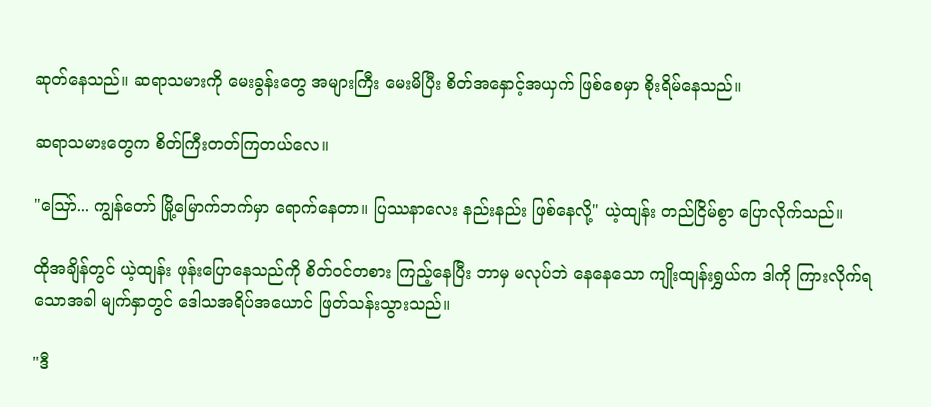ဆုတ်နေသည်။ ဆရာသမားကို မေးခွန်းတွေ အများကြီး မေးမိပြီး စိတ်အနှောင့်အယှက် ဖြစ်စေမှာ စိုးရိမ်နေသည်။

ဆရာသမားတွေက စိတ်ကြီးတတ်ကြတယ်လေ။

"ဪ... ကျွန်တော် မြို့မြောက်ဘက်မှာ ရောက်နေတာ။ ပြဿနာလေး နည်းနည်း ဖြစ်နေလို့" ယဲ့ထျန်း တည်ငြိမ်စွာ ပြောလိုက်သည်။

ထိုအချိန်တွင် ယဲ့ထျန်း ဖုန်းပြောနေသည်ကို စိတ်ဝင်တစား ကြည့်နေပြီး ဘာမှ မလုပ်ဘဲ နေနေသော ကျိုးထျန်းရွှယ်က ဒါကို ကြားလိုက်ရသောအခါ မျက်နှာတွင် ဒေါသအရိပ်အယောင် ဖြတ်သန်းသွားသည်။

"ဒီ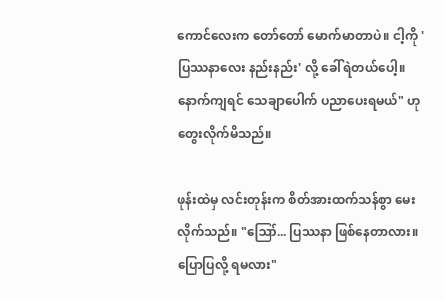ကောင်လေးက တော်တော် မောက်မာတာပဲ။ ငါ့ကို 'ပြဿနာလေး နည်းနည်း' လို့ ခေါ်ရဲတယ်ပေါ့။ နောက်ကျရင် သေချာပေါက် ပညာပေးရမယ်" ဟု တွေးလိုက်မိသည်။

ဖုန်းထဲမှ လင်းတုန်းက စိတ်အားထက်သန်စွာ မေးလိုက်သည်။ "ဪ... ပြဿနာ ဖြစ်နေတာလား။ ပြောပြလို့ ရမလား"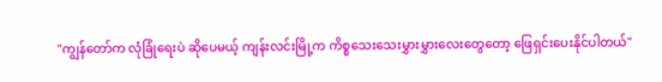"ကျွန်တော်က လုံခြုံရေးပဲ ဆိုပေမယ့် ကျန်းလင်းမြို့က ကိစ္စသေးသေးမွှားမွှားလေးတွေတော့ ဖြေရှင်းပေးနိုင်ပါတယ်"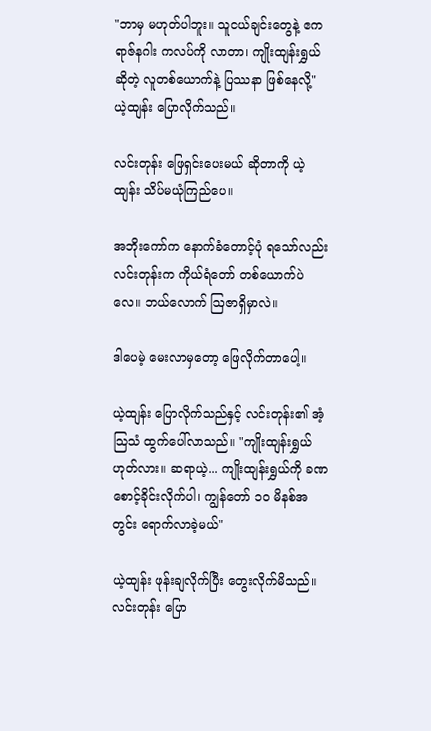"ဘာမှ မဟုတ်ပါဘူး။ သူငယ်ချင်းတွေနဲ့ ဧကရာဇ်နဂါး ကလပ်ကို လာတာ၊ ကျိုးထျန်းရွှယ် ဆိုတဲ့ လူတစ်ယောက်နဲ့ ပြဿနာ ဖြစ်နေလို့" ယဲ့ထျန်း ပြောလိုက်သည်။

လင်းတုန်း ဖြေရှင်းပေးမယ် ဆိုတာကို ယဲ့ထျန်း သိပ်မယုံကြည်ပေ။

အဘိုးကော်က နောက်ခံတောင့်ပုံ ရသော်လည်း လင်းတုန်းက ကိုယ်ရံတော် တစ်ယောက်ပဲလေ။ ဘယ်လောက် ဩဇာရှိမှာလဲ။

ဒါပေမဲ့ မေးလာမှတော့ ဖြေလိုက်တာပေါ့။

ယဲ့ထျန်း ပြောလိုက်သည်နှင့် လင်းတုန်း၏ အံ့သြသံ ထွက်ပေါ်လာသည်။ "ကျိုးထျန်းရွှယ် ဟုတ်လား။ ဆရာယဲ့... ကျိုးထျန်းရွှယ်ကို ခဏစောင့်ခိုင်းလိုက်ပါ၊ ကျွန်တော် ၁၀ မိနစ်အတွင်း ရောက်လာခဲ့မယ်"

ယဲ့ထျန်း ဖုန်းချလိုက်ပြီး တွေးလိုက်မိသည်။ လင်းတုန်း ပြော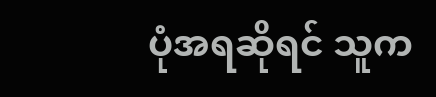ပုံအရဆိုရင် သူက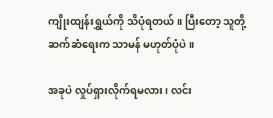ကျိုးထျန်းရွှယ်ကို သိပုံရတယ်။ ပြီးတော့ သူတို့ ဆက်ဆံရေးက သာမန် မဟုတ်ပုံပဲ။

အခုပဲ လှုပ်ရှားလိုက်ရမလား၊ လင်း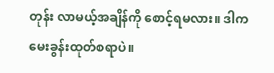တုန်း လာမယ့်အချိန်ကို စောင့်ရမလား။ ဒါက မေးခွန်းထုတ်စရာပဲ။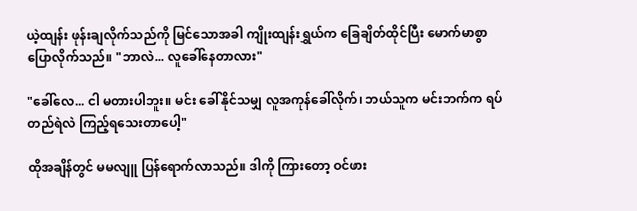ယဲ့ထျန်း ဖုန်းချလိုက်သည်ကို မြင်သောအခါ ကျိုးထျန်းရွှယ်က ခြေချိတ်ထိုင်ပြီး မောက်မာစွာ ပြောလိုက်သည်။ "ဘာလဲ... လူခေါ်နေတာလား"

"ခေါ်လေ... ငါ မတားပါဘူး။ မင်း ခေါ်နိုင်သမျှ လူအကုန်ခေါ်လိုက်၊ ဘယ်သူက မင်းဘက်က ရပ်တည်ရဲလဲ ကြည့်ရသေးတာပေါ့"

ထိုအချိန်တွင် မမလျူ ပြန်ရောက်လာသည်။ ဒါကို ကြားတော့ ဝင်ဖား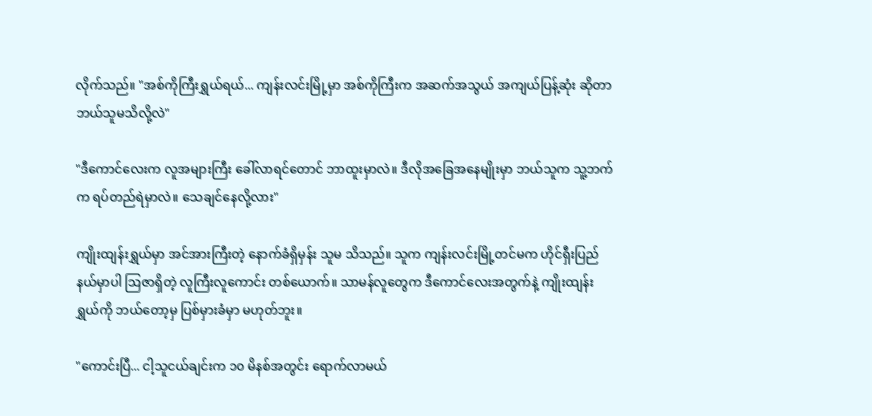လိုက်သည်။ "အစ်ကိုကြီးရွှယ်ရယ်... ကျန်းလင်းမြို့မှာ အစ်ကိုကြီးက အဆက်အသွယ် အကျယ်ပြန့်ဆုံး ဆိုတာ ဘယ်သူမသိလို့လဲ"

"ဒီကောင်လေးက လူအများကြီး ခေါ်လာရင်တောင် ဘာထူးမှာလဲ။ ဒီလိုအခြေအနေမျိုးမှာ ဘယ်သူက သူ့ဘက်က ရပ်တည်ရဲမှာလဲ။ သေချင်နေလို့လား"

ကျိုးထျန်းရွှယ်မှာ အင်အားကြီးတဲ့ နောက်ခံရှိမှန်း သူမ သိသည်။ သူက ကျန်းလင်းမြို့တင်မက ဟိုင်ရှီးပြည်နယ်မှာပါ ဩဇာရှိတဲ့ လူကြီးလူကောင်း တစ်ယောက်။ သာမန်လူတွေက ဒီကောင်လေးအတွက်နဲ့ ကျိုးထျန်းရွှယ်ကို ဘယ်တော့မှ ပြစ်မှားခံမှာ မဟုတ်ဘူး။

"ကောင်းပြီ... ငါ့သူငယ်ချင်းက ၁၀ မိနစ်အတွင်း ရောက်လာမယ်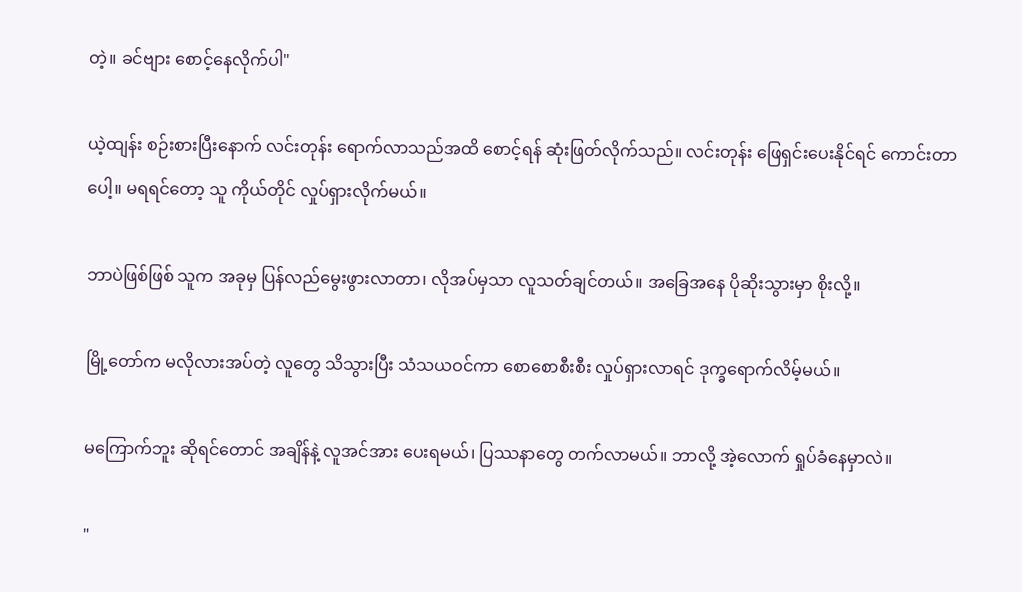တဲ့။ ခင်ဗျား စောင့်နေလိုက်ပါ"

ယဲ့ထျန်း စဉ်းစားပြီးနောက် လင်းတုန်း ရောက်လာသည်အထိ စောင့်ရန် ဆုံးဖြတ်လိုက်သည်။ လင်းတုန်း ဖြေရှင်းပေးနိုင်ရင် ကောင်းတာပေါ့။ မရရင်တော့ သူ ကိုယ်တိုင် လှုပ်ရှားလိုက်မယ်။

ဘာပဲဖြစ်ဖြစ် သူက အခုမှ ပြန်လည်မွေးဖွားလာတာ၊ လိုအပ်မှသာ လူသတ်ချင်တယ်။ အခြေအနေ ပိုဆိုးသွားမှာ စိုးလို့။

မြို့တော်က မလိုလားအပ်တဲ့ လူတွေ သိသွားပြီး သံသယဝင်ကာ စောစောစီးစီး လှုပ်ရှားလာရင် ဒုက္ခရောက်လိမ့်မယ်။

မကြောက်ဘူး ဆိုရင်တောင် အချိန်နဲ့ လူအင်အား ပေးရမယ်၊ ပြဿနာတွေ တက်လာမယ်။ ဘာလို့ အဲ့လောက် ရှုပ်ခံနေမှာလဲ။

"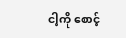ငါ့ကို စောင့်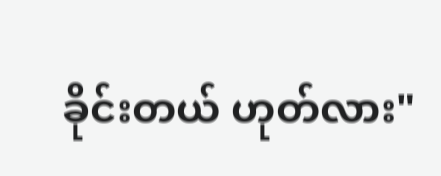ခိုင်းတယ် ဟုတ်လား"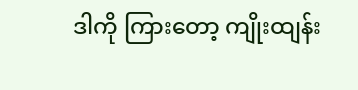ဒါကို ကြားတော့ ကျိုးထျန်း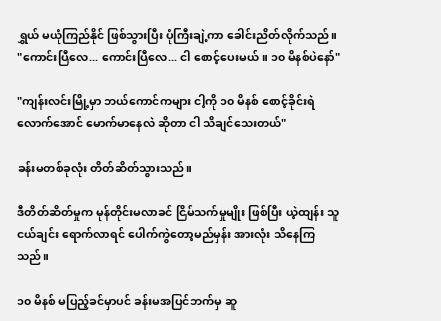ရွှယ် မယုံကြည်နိုင် ဖြစ်သွားပြီး ပုံကြီးချဲ့ကာ ခေါင်းညိတ်လိုက်သည်။ "ကောင်းပြီလေ... ကောင်းပြီလေ... ငါ စောင့်ပေးမယ်။ ၁၀ မိနစ်ပဲနော်"

"ကျန်းလင်းမြို့မှာ ဘယ်ကောင်ကများ ငါ့ကို ၁၀ မိနစ် စောင့်ခိုင်းရဲလောက်အောင် မောက်မာနေလဲ ဆိုတာ ငါ သိချင်သေးတယ်"

ခန်းမတစ်ခုလုံး တိတ်ဆိတ်သွားသည်။

ဒီတိတ်ဆိတ်မှုက မုန်တိုင်းမလာခင် ငြိမ်သက်မှုမျိုး ဖြစ်ပြီး ယဲ့ထျန်း သူငယ်ချင်း ရောက်လာရင် ပေါက်ကွဲတော့မည်မှန်း အားလုံး သိနေကြသည်။

၁၀ မိနစ် မပြည့်ခင်မှာပင် ခန်းမအပြင်ဘက်မှ ဆူ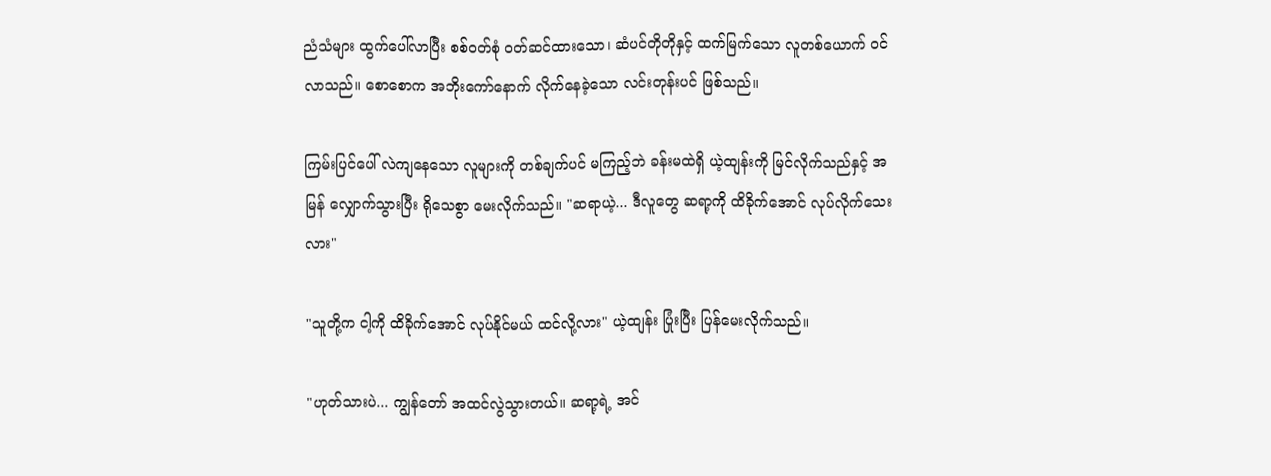ညံသံများ ထွက်ပေါ်လာပြီး စစ်ဝတ်စုံ ဝတ်ဆင်ထားသော၊ ဆံပင်တိုတိုနှင့် ထက်မြက်သော လူတစ်ယောက် ဝင်လာသည်။ စောစောက အဘိုးကော်နောက် လိုက်နေခဲ့သော လင်းတုန်းပင် ဖြစ်သည်။

ကြမ်းပြင်ပေါ် လဲကျနေသော လူများကို တစ်ချက်ပင် မကြည့်ဘဲ ခန်းမထဲရှိ ယဲ့ထျန်းကို မြင်လိုက်သည်နှင့် အမြန် လျှောက်သွားပြီး ရိုသေစွာ မေးလိုက်သည်။ "ဆရာယဲ့... ဒီလူတွေ ဆရာ့ကို ထိခိုက်အောင် လုပ်လိုက်သေးလား"

"သူတို့က ငါ့ကို ထိခိုက်အောင် လုပ်နိုင်မယ် ထင်လို့လား" ယဲ့ထျန်း ပြုံးပြီး ပြန်မေးလိုက်သည်။

"ဟုတ်သားပဲ... ကျွန်တော် အထင်လွဲသွားတယ်။ ဆရာ့ရဲ့ အင်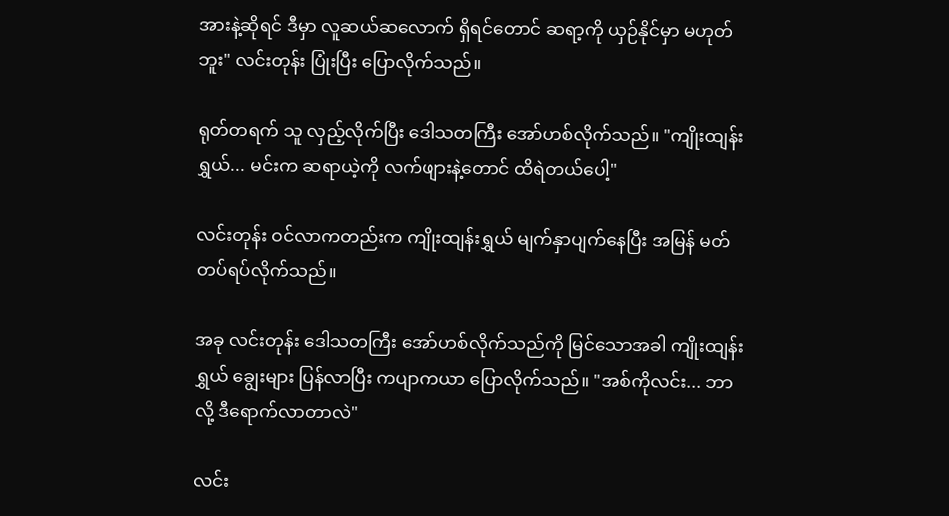အားနဲ့ဆိုရင် ဒီမှာ လူဆယ်ဆလောက် ရှိရင်တောင် ဆရာ့ကို ယှဉ်နိုင်မှာ မဟုတ်ဘူး" လင်းတုန်း ပြုံးပြီး ပြောလိုက်သည်။

ရုတ်တရက် သူ လှည့်လိုက်ပြီး ဒေါသတကြီး အော်ဟစ်လိုက်သည်။ "ကျိုးထျန်းရွှယ်... မင်းက ဆရာယဲ့ကို လက်ဖျားနဲ့တောင် ထိရဲတယ်ပေါ့"

လင်းတုန်း ဝင်လာကတည်းက ကျိုးထျန်းရွှယ် မျက်နှာပျက်နေပြီး အမြန် မတ်တပ်ရပ်လိုက်သည်။

အခု လင်းတုန်း ဒေါသတကြီး အော်ဟစ်လိုက်သည်ကို မြင်သောအခါ ကျိုးထျန်းရွှယ် ချွေးများ ပြန်လာပြီး ကပျာကယာ ပြောလိုက်သည်။ "အစ်ကိုလင်း... ဘာလို့ ဒီရောက်လာတာလဲ"

လင်း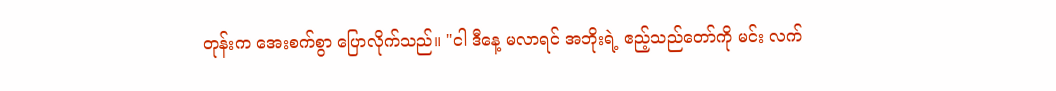တုန်းက အေးစက်စွာ ပြောလိုက်သည်။ "ငါ ဒီနေ့ မလာရင် အဘိုးရဲ့ ဧည့်သည်တော်ကို မင်း လက်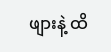ဖျားနဲ့ ထိ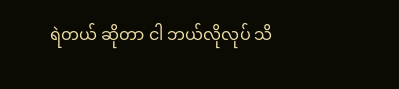ရဲတယ် ဆိုတာ ငါ ဘယ်လိုလုပ် သိ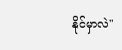နိုင်မှာလဲ"